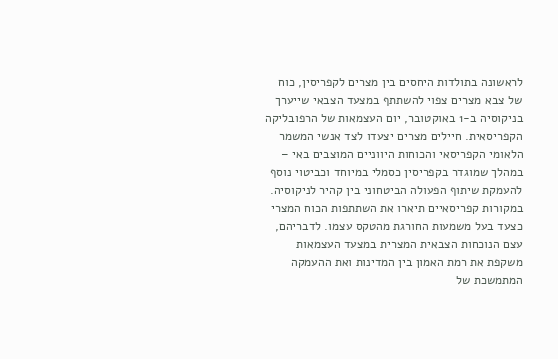לראשונה בתולדות היחסים בין מצרים לקפריסין, כוח של צבא מצרים צפוי להשתתף במצעד הצבאי שייערך בניקוסיה ב-1 באוקטובר, יום העצמאות של הרפובליקה הקפריסאית. חיילים מצרים יצעדו לצד אנשי המשמר הלאומי הקפריסאי והכוחות היווניים המוצבים באי – במהלך שמוגדר בקפריסין כסמלי במיוחד וכביטוי נוסף להעמקת שיתוף הפעולה הביטחוני בין קהיר לניקוסיה.
במקורות קפריסאיים תיארו את השתתפות הכוח המצרי כצעד בעל משמעות החורגת מהטקס עצמו. לדבריהם, עצם הנוכחות הצבאית המצרית במצעד העצמאות משקפת את רמת האמון בין המדינות ואת ההעמקה המתמשכת של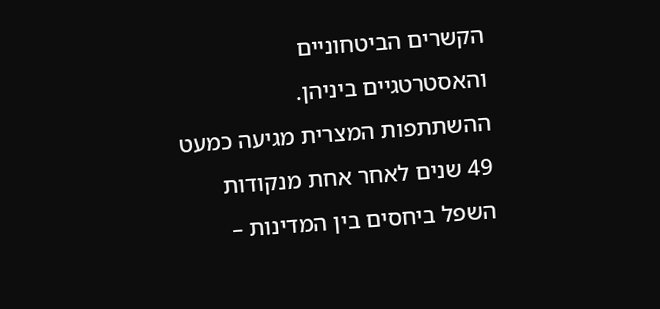הקשרים הביטחוניים והאסטרטגיים ביניהן.
ההשתתפות המצרית מגיעה כמעט 49 שנים לאחר אחת מנקודות השפל ביחסים בין המדינות –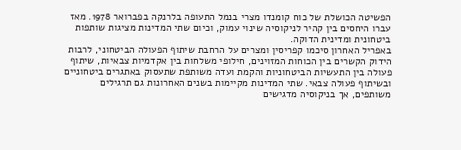הפשיטה הכושלת של כוח קומנדו מצרי בנמל התעופה בלרנקה בפברואר 1978. מאז עברו היחסים בין קהיר לניקוסיה שינוי עמוק, וכיום שתי המדינות מציגות שותפות ביטחונית ומדינית הדוקה.
באפריל האחרון סיכמו קפריסין ומצרים על הרחבת שיתוף הפעולה הביטחוני, לרבות הידוק הקשרים בין הכוחות המזוינים, חילופי משלחות בין אקדמיות צבאיות, שיתוף פעולה בין התעשיות הביטחוניות והקמת ועדה משותפת שתעסוק באתגרים ביטחוניים ובשיתוף פעולה צבאי. שתי המדינות מקיימות בשנים האחרונות גם תרגילים משותפים, אך בניקוסיה מדגישים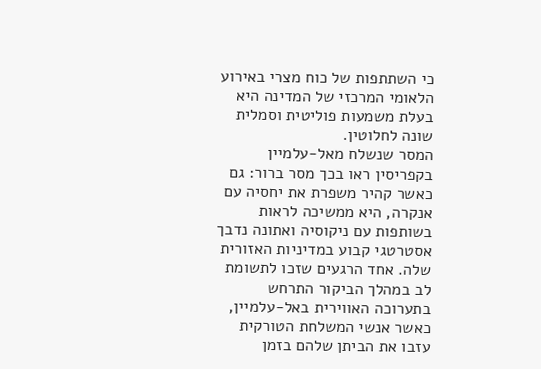כי השתתפות של כוח מצרי באירוע הלאומי המרכזי של המדינה היא בעלת משמעות פוליטית וסמלית שונה לחלוטין.
המסר שנשלח מאל-עלמיין
בקפריסין ראו בכך מסר ברור: גם כאשר קהיר משפרת את יחסיה עם אנקרה, היא ממשיכה לראות בשותפות עם ניקוסיה ואתונה נדבך אסטרטגי קבוע במדיניות האזורית שלה. אחד הרגעים שזכו לתשומת לב במהלך הביקור התרחש בתערוכה האווירית באל-עלמיין, כאשר אנשי המשלחת הטורקית עזבו את הביתן שלהם בזמן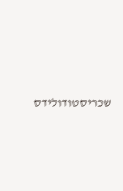שכריסטודולידס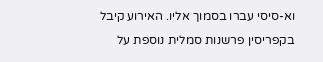וא-סיסי עברו בסמוך אליו. האירוע קיבל בקפריסין פרשנות סמלית נוספת על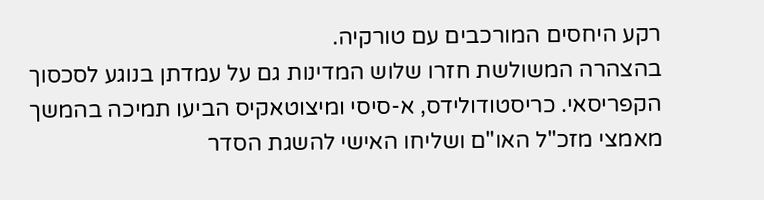רקע היחסים המורכבים עם טורקיה.
בהצהרה המשולשת חזרו שלוש המדינות גם על עמדתן בנוגע לסכסוך הקפריסאי. כריסטודולידס, א-סיסי ומיצוטאקיס הביעו תמיכה בהמשך מאמצי מזכ"ל האו"ם ושליחו האישי להשגת הסדר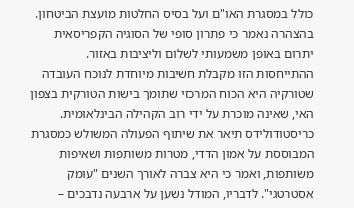כולל במסגרת האו"ם ועל בסיס החלטות מועצת הביטחון. בהצהרה נאמר כי פתרון סופי של הסוגיה הקפריסאית יתרום באופן משמעותי לשלום וליציבות באזור. ההתייחסות הזו מקבלת חשיבות מיוחדת לנוכח העובדה שטורקיה היא הכוח המרכזי שתומך בישות הטורקית בצפון האי, שאינה מוכרת על ידי רוב הקהילה הבינלאומית.
כריסטודולידס תיאר את שיתוף הפעולה המשולש כמסגרת המבוססת על אמון הדדי, מטרות משותפות ושאיפות משותפות, ואמר כי היא צברה לאורך השנים "עומק אסטרטגי". לדבריו, המודל נשען על ארבעה נדבכים –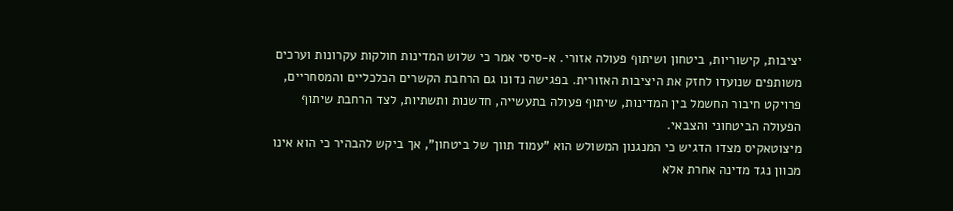יציבות, קישוריות, ביטחון ושיתוף פעולה אזורי. א-סיסי אמר כי שלוש המדינות חולקות עקרונות וערכים משותפים שנועדו לחזק את היציבות האזורית. בפגישה נדונו גם הרחבת הקשרים הכלכליים והמסחריים, פרויקט חיבור החשמל בין המדינות, שיתוף פעולה בתעשייה, חדשנות ותשתיות, לצד הרחבת שיתוף הפעולה הביטחוני והצבאי.
מיצוטאקיס מצדו הדגיש כי המנגנון המשולש הוא "עמוד תווך של ביטחון", אך ביקש להבהיר כי הוא אינו מכוון נגד מדינה אחרת אלא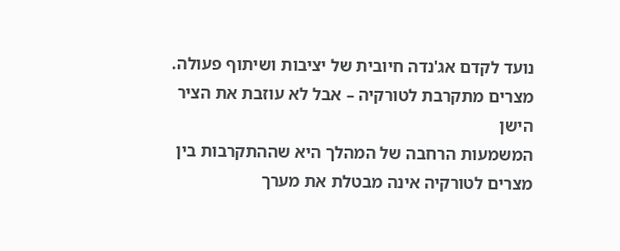נועד לקדם אג'נדה חיובית של יציבות ושיתוף פעולה.
מצרים מתקרבת לטורקיה – אבל לא עוזבת את הציר הישן
המשמעות הרחבה של המהלך היא שההתקרבות בין מצרים לטורקיה אינה מבטלת את מערך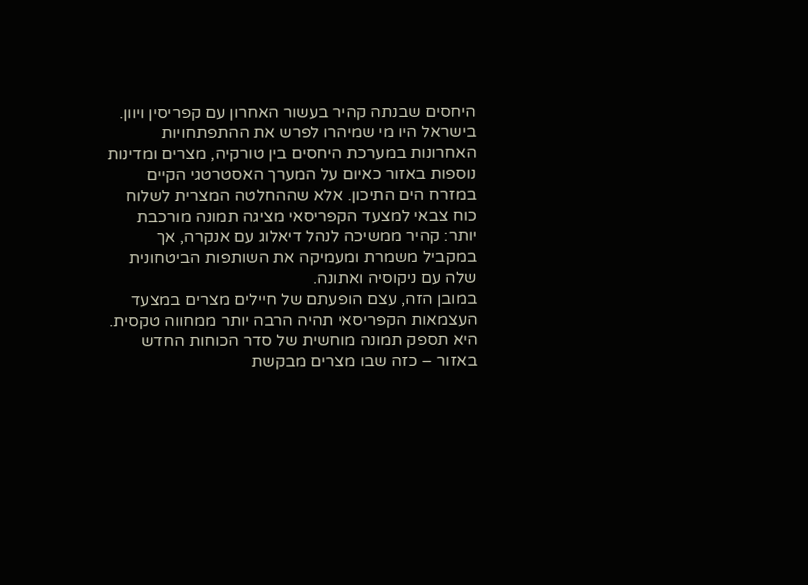היחסים שבנתה קהיר בעשור האחרון עם קפריסין ויוון.
בישראל היו מי שמיהרו לפרש את ההתפתחויות האחרונות במערכת היחסים בין טורקיה, מצרים ומדינות נוספות באזור כאיום על המערך האסטרטגי הקיים במזרח הים התיכון. אלא שההחלטה המצרית לשלוח כוח צבאי למצעד הקפריסאי מציגה תמונה מורכבת יותר: קהיר ממשיכה לנהל דיאלוג עם אנקרה, אך במקביל משמרת ומעמיקה את השותפות הביטחונית שלה עם ניקוסיה ואתונה.
במובן הזה, עצם הופעתם של חיילים מצרים במצעד העצמאות הקפריסאי תהיה הרבה יותר ממחווה טקסית. היא תספק תמונה מוחשית של סדר הכוחות החדש באזור – כזה שבו מצרים מבקשת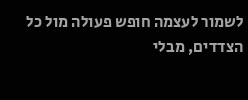לשמור לעצמה חופש פעולה מול כל הצדדים, מבלי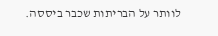לוותר על הבריתות שכבר ביססה.